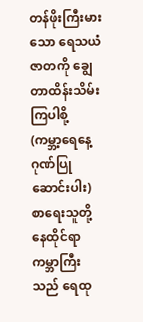တန်ဖိုးကြီးမားသော ရေသယံဇာတကို ချွေတာထိန်းသိမ်းကြပါစို့
(ကမ္ဘာ့ရေနေ့ ဂုဏ်ပြုဆောင်းပါး)
စာရေးသူတို့နေထိုင်ရာ ကမ္ဘာကြီးသည် ရေထု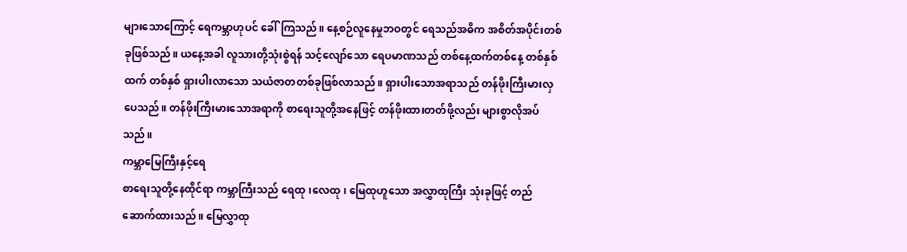များသောကြောင့် ရေကမ္ဘာဟုပင် ခေါ်ကြသည်။ နေ့စဉ်လူနေမှုဘဝတွင် ရေသည်အဓိက အစိတ်အပိုင်းတစ်ခုဖြစ်သည်။ ယနေ့အခါ လူသားတို့သုံးစွဲရန် သင့်လျော်သော ရေပမာဏသည် တစ်နေ့ထက်တစ်နေ့ တစ်နှစ်ထက် တစ်နှစ် ရှားပါးလာသော သယံဇာတတစ်ခုဖြစ်လာသည်။ ရှားပါးသောအရာသည် တန်ဖိုးကြီးမားလှပေသည်။ တန်ဖိုးကြီးမားသောအရာကို စာရေးသူတို့အနေဖြင့် တန်ဖိုးထားတတ်ဖို့လည်း များစွာလိုအပ်သည်။
ကမ္ဘာမြေကြီးနှင့်ရေ
စာရေးသူတို့နေထိုင်ရာ ကမ္ဘာကြီးသည် ရေထု၊လေထု၊ မြေထုဟူသော အလွှာထုကြီး သုံးခုဖြင့် တည်ဆောက်ထားသည်။ မြေလွှာထု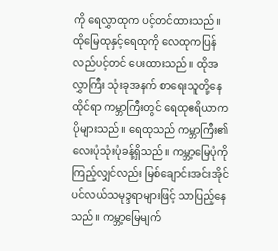ကို ရေလွှာထုက ပင့်တင်ထားသည်။ ထိုမြေထုနှင့်ရေထုကို လေထုကပြန်လည်ပင့်တင် ပေးထားသည်။ ထိုအလွှာကြီး သုံးခုအနက် စာရေးသူတို့နေထိုင်ရာ ကမ္ဘာကြီးတွင် ရေထုဧရိယာက ပိုများသည်။ ရေထုသည် ကမ္ဘာကြီး၏ လေးပုံသုံးပုံခန့်ရှိသည်။ ကမ္ဘာ့မြေပုံကိုကြည့်လျှင်လည်း မြစ်ချောင်းအင်းအိုင် ပင်လယ်သမုဒ္ဒရာများဖြင့် သာပြည့်နေသည်။ ကမ္ဘာ့မြေမျက်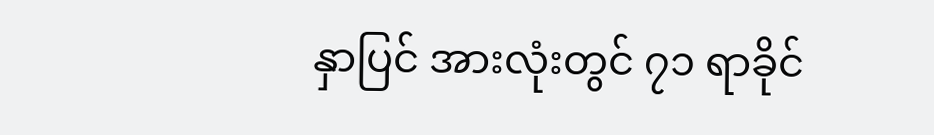နှာပြင် အားလုံးတွင် ၇၁ ရာခိုင်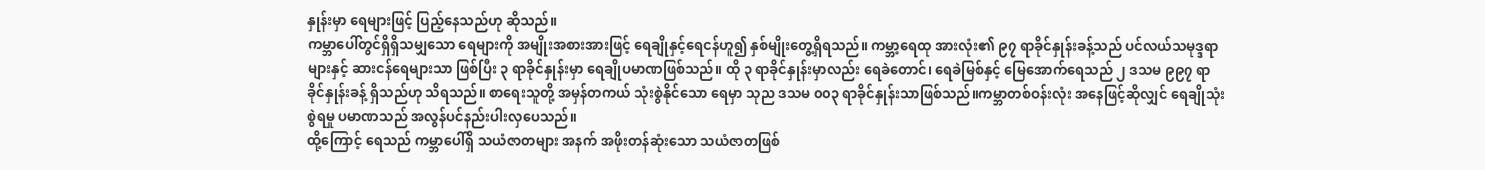နှုန်းမှာ ရေများဖြင့် ပြည့်နေသည်ဟု ဆိုသည်။
ကမ္ဘာပေါ်တွင်ရှိရှိသမျှသော ရေများကို အမျိုးအစားအားဖြင့် ရေချိုနှင့်ရေငန်ဟူ၍ နှစ်မျိုးတွေ့ရှိရသည်။ ကမ္ဘာ့ရေထု အားလုံး၏ ၉၇ ရာခိုင်နှုန်းခန့်သည် ပင်လယ်သမုဒ္ဒရာများနှင့် ဆားငန်ရေများသာ ဖြစ်ပြီး ၃ ရာခိုင်နှုန်းမှာ ရေချိုပမာဏဖြစ်သည်။ ထို ၃ ရာခိုင်နှုန်းမှာလည်း ရေခဲတောင်၊ ရေခဲမြစ်နှင့် မြေအောက်ရေသည် ၂ ဒသမ ၉၉၇ ရာခိုင်နှုန်းခန့် ရှိသည်ဟု သိရသည်။ စာရေးသူတို့ အမှန်တကယ် သုံးစွဲနိုင်သော ရေမှာ သုည ဒသမ ၀၀၃ ရာခိုင်နှုန်းသာဖြစ်သည်။ကမ္ဘာတစ်ဝန်းလုံး အနေဖြင့်ဆိုလျှင် ရေချိုသုံးစွဲရမှု ပမာဏသည် အလွန်ပင်နည်းပါးလှပေသည်။
ထို့ကြောင့် ရေသည် ကမ္ဘာပေါ်ရှိ သယံဇာတများ အနက် အဖိုးတန်ဆုံးသော သယံဇာတဖြစ်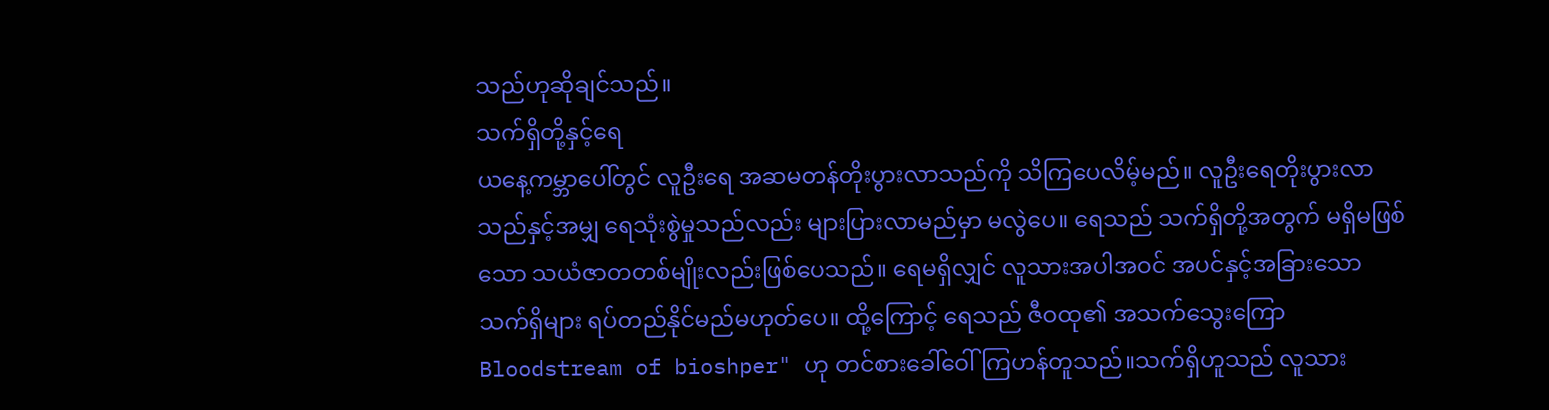သည်ဟုဆိုချင်သည်။
သက်ရှိတို့နှင့်ရေ
ယနေ့ကမ္ဘာပေါ်တွင် လူဦးရေ အဆမတန်တိုးပွားလာသည်ကို သိကြပေလိမ့်မည်။ လူဦးရေတိုးပွားလာသည်နှင့်အမျှ ရေသုံးစွဲမှုသည်လည်း များပြားလာမည်မှာ မလွဲပေ။ ရေသည် သက်ရှိတို့အတွက် မရှိမဖြစ်သော သယံဇာတတစ်မျိုးလည်းဖြစ်ပေသည်။ ရေမရှိလျှင် လူသားအပါအဝင် အပင်နှင့်အခြားသော သက်ရှိများ ရပ်တည်နိုင်မည်မဟုတ်ပေ။ ထို့ကြောင့် ရေသည် ဇီဝထု၏ အသက်သွေးကြော Bloodstream of bioshper" ဟု တင်စားခေါ်ဝေါ်ကြဟန်တူသည်။သက်ရှိဟူသည် လူသား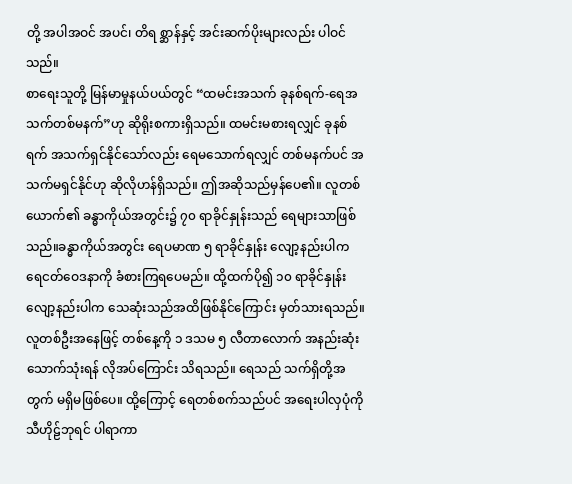တို့ အပါအဝင် အပင်၊ တိရ စ္ဆာန်နှင့် အင်းဆက်ပိုးများလည်း ပါဝင်သည်။
စာရေးသူတို့ မြန်မာမှုနယ်ပယ်တွင် “ထမင်းအသက် ခုနစ်ရက်-ရေအသက်တစ်မနက်”ဟု ဆိုရိုးစကားရှိသည်။ ထမင်းမစားရလျှင် ခုနစ်ရက် အသက်ရှင်နိုင်သော်လည်း ရေမသောက်ရလျှင် တစ်မနက်ပင် အသက်မရှင်နိုင်ဟု ဆိုလိုဟန်ရှိသည်။ ဤအဆိုသည်မှန်ပေ၏။ လူတစ်ယောက်၏ ခန္ဓာကိုယ်အတွင်း၌ ၇၀ ရာခိုင်နှုန်းသည် ရေများသာဖြစ်သည်။ခန္ဓာကိုယ်အတွင်း ရေပမာဏ ၅ ရာခိုင်နှုန်း လျော့နည်းပါက ရေငတ်ဝေဒနာကို ခံစားကြရပေမည်။ ထို့ထက်ပို၍ ၁၀ ရာခိုင်နှုန်းလျော့နည်းပါက သေဆုံးသည်အထိဖြစ်နိုင်ကြောင်း မှတ်သားရသည်။
လူတစ်ဦးအနေဖြင့် တစ်နေ့ကို ၁ ဒသမ ၅ လီတာလောက် အနည်းဆုံးသောက်သုံးရန် လိုအပ်ကြောင်း သိရသည်။ ရေသည် သက်ရှိတို့အတွက် မရှိမဖြစ်ပေ။ ထို့ကြောင့် ရေတစ်စက်သည်ပင် အရေးပါလှပုံကို သီဟိုဠ်ဘုရင် ပါရာကာ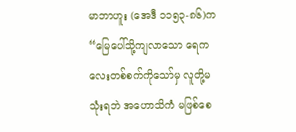မာဘာဟူး (အေဒီ ၁၁၅၃-၈၆)က “မြေပေါ်သို့ကျလာသော ရေကလေးတစ်စက်ကိုသော်မှ လူတို့မသုံးရဘဲ အဟောသိကံ မဖြစ်စေ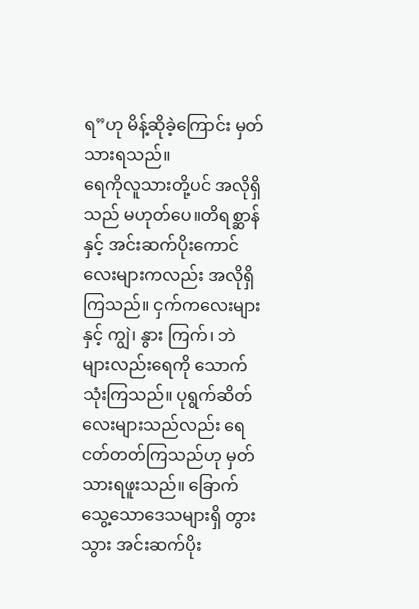ရ”ဟု မိန့်ဆိုခဲ့ကြောင်း မှတ်သားရသည်။
ရေကိုလူသားတို့ပင် အလိုရှိသည် မဟုတ်ပေ။တိရစ္ဆာန်နှင့် အင်းဆက်ပိုးကောင်လေးများကလည်း အလိုရှိကြသည်။ ငှက်ကလေးများနှင့် ကျွဲ၊ နွား ကြက်၊ ဘဲများလည်းရေကို သောက်သုံးကြသည်။ ပုရွက်ဆိတ်လေးများသည်လည်း ရေငတ်တတ်ကြသည်ဟု မှတ်သားရဖူးသည်။ ခြောက်သွေ့သောဒေသများရှိ တွားသွား အင်းဆက်ပိုး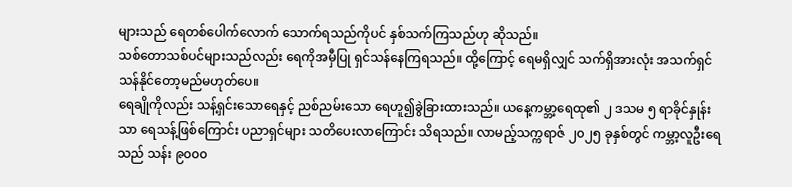များသည် ရေတစ်ပေါက်လောက် သောက်ရသည်ကိုပင် နှစ်သက်ကြသည်ဟု ဆိုသည်။
သစ်တောသစ်ပင်များသည်လည်း ရေကိုအမှီပြု ရှင်သန်နေကြရသည်။ ထို့ကြောင့် ရေမရှိလျှင် သက်ရှိအားလုံး အသက်ရှင်သန်နိုင်တော့မည်မဟုတ်ပေ။
ရေချိုကိုလည်း သန့်ရှင်းသောရေနှင့် ညစ်ညမ်းသော ရေဟူ၍ခွဲခြားထားသည်။ ယနေ့ကမ္ဘာ့ရေထု၏ ၂ ဒသမ ၅ ရာခိုင်နှုန်းသာ ရေသန့်ဖြစ်ကြောင်း ပညာရှင်များ သတိပေးလာကြောင်း သိရသည်။ လာမည့်သက္ကရာဇ် ၂၀၂၅ ခုနှစ်တွင် ကမ္ဘာ့လူဦးရေသည် သန်း ၉၀၀၀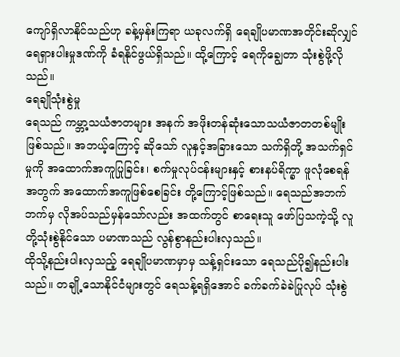ကျော်ရှိလာနိုင်သည်ဟု ခန့်မှန်းကြရာ ယခုလက်ရှိ ရေချိုပမာဏအတိုင်းဆိုလျှင် ရေရှားပါးမှုဒဏ်ကို ခံရနိုင်ဖွယ်ရှိသည်။ ထို့ကြောင့် ရေကိုချွေတာ သုံးစွဲဖို့လိုသည်။
ရေချိုသုံးစွဲမှု
ရေသည် ကမ္ဘာ့သယံဇာတများ အနက် အဖိုးတန်ဆုံးသောသယံဇာတတစ်မျိုးဖြစ်သည်။ အဘယ့်ကြောင့် ဆိုသော် လူနှင့်အခြားသော သက်ရှိတို့ အသက်ရှင်မှုကို အထောက်အကူပြုခြင်း၊ စက်မှုလုပ်ငန်းများနှင့် စားနပ်ရိက္ခာ ဖူလုံစေရန်အတွက် အထောက်အကူဖြစ်စေခြင်း တို့ကြောင့်ဖြစ်သည်။ ရေသည်အဘက်ဘက်မှ လိုအပ်သည်မှန်သော်လည်း အထက်တွင် စာရေးသူ ဖော်ပြသကဲ့သို့ လူတို့သုံးစွဲနိုင်သော ပမာဏသည် လွန်စွာနည်းပါးလှသည်။
ထိုသို့နည်းပါးလှသည့် ရေချိုပမာဏမှာမှ သန့်ရှင်းသော ရေသည်ပို၍နည်းပါးသည်။ တချို့သောနိုင်ငံများတွင် ရေသန့်ရရှိအောင် ခက်ခက်ခဲခဲပြုလုပ် သုံးစွဲ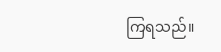ကြရသည်။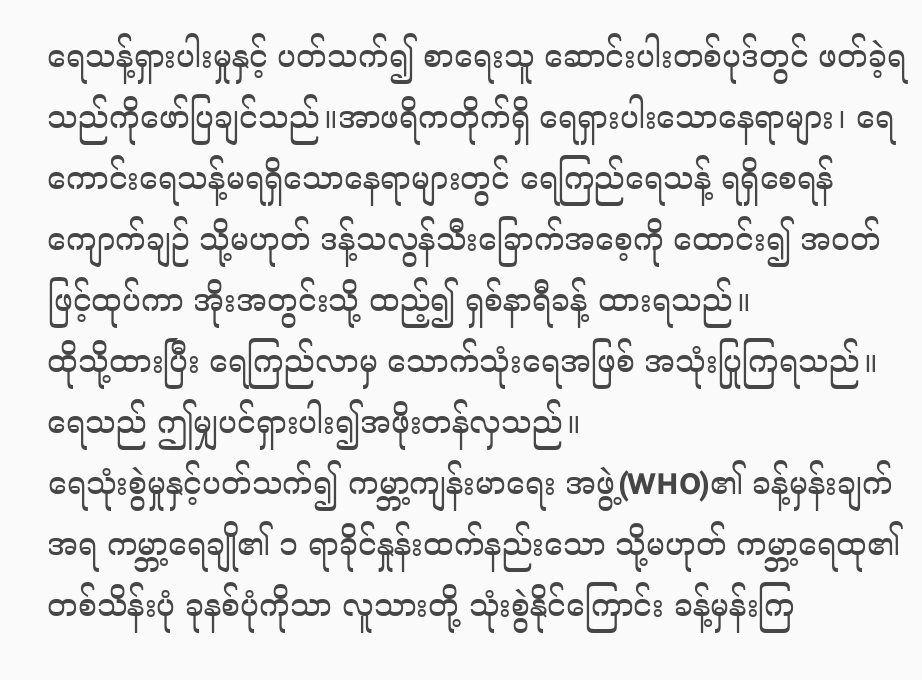ရေသန့်ရှားပါးမှုနှင့် ပတ်သက်၍ စာရေးသူ ဆောင်းပါးတစ်ပုဒ်တွင် ဖတ်ခဲ့ရသည်ကိုဖော်ပြချင်သည်။အာဖရိကတိုက်ရှိ ရေရှားပါးသောနေရာများ၊ ရေကောင်းရေသန့်မရရှိသောနေရာများတွင် ရေကြည်ရေသန့် ရရှိစေရန် ကျောက်ချဉ် သို့မဟုတ် ဒန့်သလွန်သီးခြောက်အစေ့ကို ထောင်း၍ အဝတ်ဖြင့်ထုပ်ကာ အိုးအတွင်းသို့ ထည့်၍ ရှစ်နာရီခန့် ထားရသည်။
ထိုသို့ထားပြီး ရေကြည်လာမှ သောက်သုံးရေအဖြစ် အသုံးပြုကြရသည်။ ရေသည် ဤမျှပင်ရှားပါး၍အဖိုးတန်လှသည်။
ရေသုံးစွဲမှုနှင့်ပတ်သက်၍ ကမ္ဘာ့ကျန်းမာရေး အဖွဲ့(WHO)၏ ခန့်မှန်းချက်အရ ကမ္ဘာ့ရေချို၏ ၁ ရာခိုင်နှုန်းထက်နည်းသော သို့မဟုတ် ကမ္ဘာ့ရေထု၏ တစ်သိန်းပုံ ခုနစ်ပုံကိုသာ လူသားတို့ သုံးစွဲနိုင်ကြောင်း ခန့်မှန်းကြ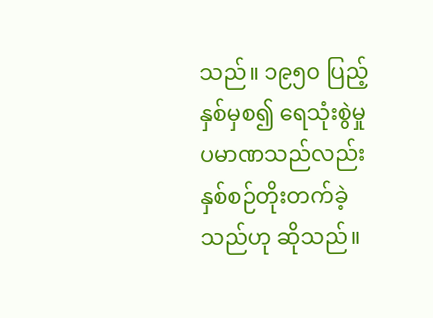သည်။ ၁၉၅၀ ပြည့်နှစ်မှစ၍ ရေသုံးစွဲမှု ပမာဏသည်လည်း နှစ်စဉ်တိုးတက်ခဲ့သည်ဟု ဆိုသည်။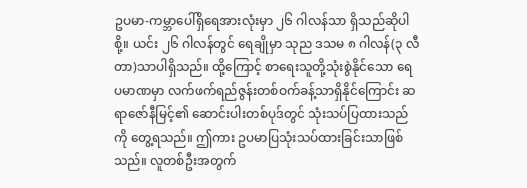ဥပမာ-ကမ္ဘာပေါ်ရှိရေအားလုံးမှာ ၂၆ ဂါလန်သာ ရှိသည်ဆိုပါစို့။ ယင်း ၂၆ ဂါလန်တွင် ရေချိုမှာ သုည ဒသမ ၈ ဂါလန်(၃ လီတာ)သာပါရှိသည်။ ထို့ကြောင့် စာရေးသူတို့သုံးစွဲနိုင်သော ရေပမာဏမှာ လက်ဖက်ရည်ဇွန်းတစ်ဝက်ခန့်သာရှိနိုင်ကြောင်း ဆရာဇော်နီမြင့်၏ ဆောင်းပါးတစ်ပုဒ်တွင် သုံးသပ်ပြထားသည်ကို တွေ့ရသည်။ ဤကား ဥပမာပြသုံးသပ်ထားခြင်းသာဖြစ်သည်။ လူတစ်ဦးအတွက်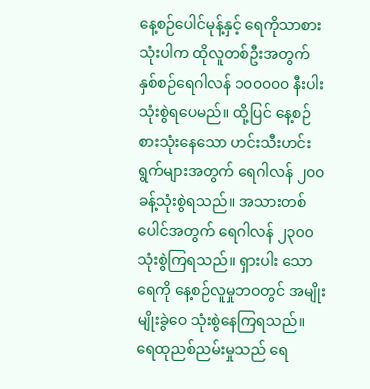နေ့စဉ်ပေါင်မုန့်နှင့် ရေကိုသာစားသုံးပါက ထိုလူတစ်ဦးအတွက် နှစ်စဉ်ရေဂါလန် ၁၀၀၀၀၀ နီးပါးသုံးစွဲရပေမည်။ ထို့ပြင် နေ့စဉ်စားသုံးနေသော ဟင်းသီးဟင်းရွက်များအတွက် ရေဂါလန် ၂၀၀ ခန့်သုံးစွဲရသည်။ အသားတစ်ပေါင်အတွက် ရေဂါလန် ၂၃၀၀ သုံးစွဲကြရသည်။ ရှားပါး သောရေကို နေ့စဉ်လူမှုဘဝတွင် အမျိုးမျိုးခွဲဝေ သုံးစွဲနေကြရသည်။
ရေထုညစ်ညမ်းမှုသည် ရေ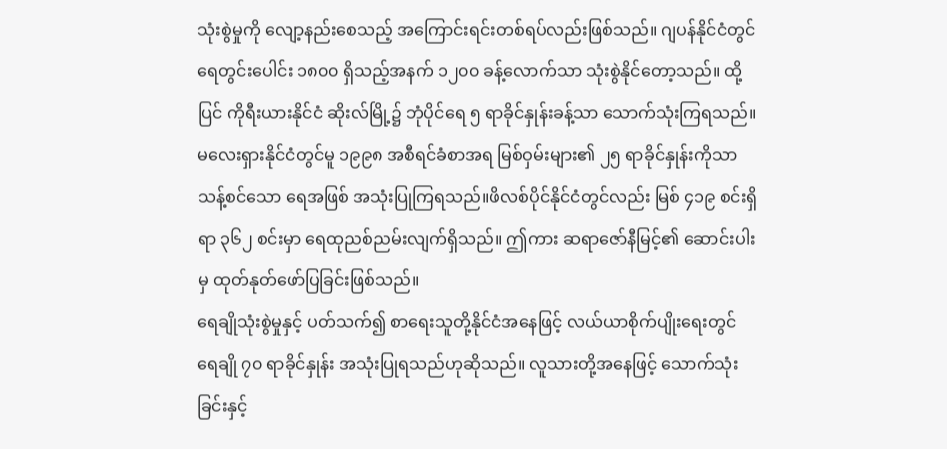သုံးစွဲမှုကို လျော့နည်းစေသည့် အကြောင်းရင်းတစ်ရပ်လည်းဖြစ်သည်။ ဂျပန်နိုင်ငံတွင် ရေတွင်းပေါင်း ၁၈၀၀ ရှိသည့်အနက် ၁၂၀၀ ခန့်လောက်သာ သုံးစွဲနိုင်တော့သည်။ ထို့ပြင် ကိုရီးယားနိုင်ငံ ဆိုးလ်မြို့၌ ဘုံပိုင်ရေ ၅ ရာခိုင်နှုန်းခန့်သာ သောက်သုံးကြရသည်။ မလေးရှားနိုင်ငံတွင်မူ ၁၉၉၈ အစီရင်ခံစာအရ မြစ်ဝှမ်းများ၏ ၂၅ ရာခိုင်နှုန်းကိုသာ သန့်စင်သော ရေအဖြစ် အသုံးပြုကြရသည်။ဖိလစ်ပိုင်နိုင်ငံတွင်လည်း မြစ် ၄၁၉ စင်းရှိရာ ၃၆၂ စင်းမှာ ရေထုညစ်ညမ်းလျက်ရှိသည်။ ဤကား ဆရာဇော်နီမြင့်၏ ဆောင်းပါးမှ ထုတ်နုတ်ဖော်ပြခြင်းဖြစ်သည်။
ရေချိုသုံးစွဲမှုနှင့် ပတ်သက်၍ စာရေးသူတို့နိုင်ငံအနေဖြင့် လယ်ယာစိုက်ပျိုးရေးတွင် ရေချို ၇၀ ရာခိုင်နှုန်း အသုံးပြုရသည်ဟုဆိုသည်။ လူသားတို့အနေဖြင့် သောက်သုံးခြင်းနှင့်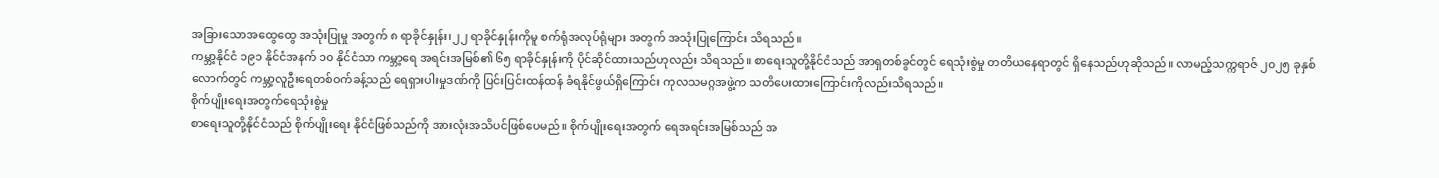အခြားသောအထွေထွေ အသုံးပြုမှု အတွက် ၈ ရာခိုင်နှုန်း၊၂၂ ရာခိုင်နှုန်းကိုမူ စက်ရုံအလုပ်ရုံများ အတွက် အသုံးပြုကြောင်း သိရသည်။
ကမ္ဘာ့နိုင်ငံ ၁၉၁ နိုင်ငံအနက် ၁၀ နိုင်ငံသာ ကမ္ဘာ့ရေ အရင်းအမြစ်၏ ၆၅ ရာခိုင်နှုန်းကို ပိုင်ဆိုင်ထားသည်ဟုလည်း သိရသည်။ စာရေးသူတို့နိုင်ငံသည် အာရှတစ်ခွင်တွင် ရေသုံးစွဲမှု တတိယနေရာတွင် ရှိနေသည်ဟုဆိုသည်။ လာမည့်သက္ကရာဇ် ၂၀၂၅ ခုနှစ်လောက်တွင် ကမ္ဘာ့လူဦးရေတစ်ဝက်ခန့်သည် ရေရှားပါးမှုဒဏ်ကို ပြင်းပြင်းထန်ထန် ခံရနိုင်ဖွယ်ရှိကြောင်း ကုလသမဂ္ဂအဖွဲ့က သတိပေးထားကြောင်းကိုလည်းသိရသည်။
စိုက်ပျိုးရေးအတွက်ရေသုံးစွဲမှု
စာရေးသူတို့နိုင်ငံသည် စိုက်ပျိုးရေး နိုင်ငံဖြစ်သည်ကို အားလုံးအသိပင်ဖြစ်ပေမည်။ စိုက်ပျိုးရေးအတွက် ရေအရင်းအမြစ်သည် အ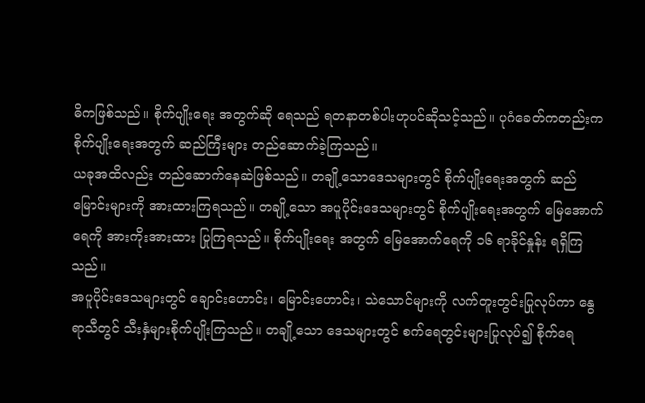ဓိကဖြစ်သည်။ စိုက်ပျိုးရေး အတွက်ဆို ရေသည် ရတနာတစ်ပါးဟုပင်ဆိုသင့်သည်။ ပုဂံခေတ်ကတည်းက စိုက်ပျိုးရေးအတွက် ဆည်ကြီးများ တည်ဆောက်ခဲ့ကြသည်။
ယခုအထိလည်း တည်ဆောက်နေဆဲဖြစ်သည်။ တချို့သောဒေသများတွင် စိုက်ပျိုးရေးအတွက် ဆည်မြောင်းများကို အားထားကြရသည်။ တချို့သော အပူပိုင်းဒေသများတွင် စိုက်ပျိုးရေးအတွက် မြေအောက်ရေကို အားကိုးအားထား ပြုကြရသည်။ စိုက်ပျိုးရေး အတွက် မြေအောက်ရေကို ၁၆ ရာခိုင်နှုန်း ရရှိကြသည်။
အပူပိုင်းဒေသများတွင် ချောင်းဟောင်း၊ မြောင်းဟောင်း၊ သဲသောင်များကို လက်တူးတွင်းပြုလုပ်ကာ နွေရာသီတွင် သီးနှံများစိုက်ပျိုးကြသည်။ တချို့သော ဒေသများတွင် စက်ရေတွင်းများပြုလုပ်၍ စိုက်ရေ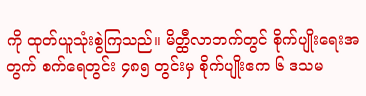ကို ထုတ်ယူသုံးစွဲကြသည်။ မိတ္ထီလာဘက်တွင် စိုက်ပျိုးရေးအတွက် စက်ရေတွင်း ၄၈၅ တွင်းမှ စိုက်ပျိုးဧက ၆ ဒသမ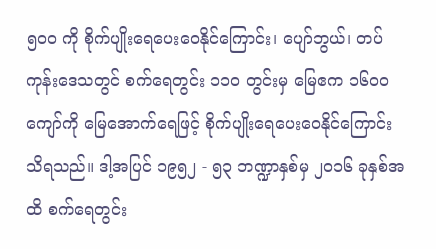၅၀၀ ကို စိုက်ပျိုးရေပေးဝေနိုင်ကြောင်း၊ ပျော်ဘွယ်၊ တပ်ကုန်းဒေသတွင် စက်ရေတွင်း ၁၁၀ တွင်းမှ မြေဧက ၁၆၀၀ ကျော်ကို မြေအောက်ရေဖြင့် စိုက်ပျိုးရေပေးဝေနိုင်ကြောင်း သိရသည်။ ဒါ့အပြင် ၁၉၅၂ - ၅၃ ဘဏ္ဍာနှစ်မှ ၂၀၁၆ ခုနှစ်အထိ စက်ရေတွင်း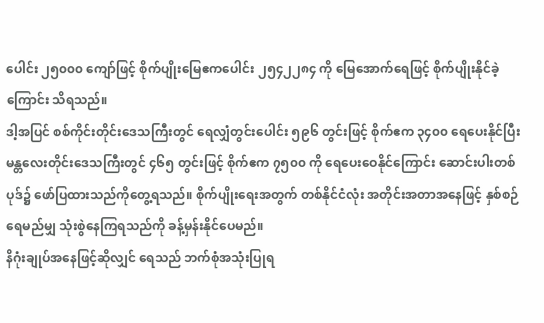ပေါင်း ၂၅၀၀၀ ကျော်ဖြင့် စိုက်ပျိုးမြေဧကပေါင်း ၂၅၄၂၂၈၄ ကို မြေအောက်ရေဖြင့် စိုက်ပျိုးနိုင်ခဲ့ကြောင်း သိရသည်။
ဒါ့အပြင် စစ်ကိုင်းတိုင်းဒေသကြီးတွင် ရေလျှံတွင်းပေါင်း ၅၉၆ တွင်းဖြင့် စိုက်ဧက ၃၄၀၀ ရေပေးနိုင်ပြီး မန္တလေးတိုင်းဒေသကြီးတွင် ၄၆၅ တွင်းဖြင့် စိုက်ဧက ၇၅၀၀ ကို ရေပေးဝေနိုင်ကြောင်း ဆောင်းပါးတစ်ပုဒ်၌ ဖော်ပြထားသည်ကိုတွေ့ရသည်။ စိုက်ပျိုးရေးအတွက် တစ်နိုင်ငံလုံး အတိုင်းအတာအနေဖြင့် နှစ်စဉ်ရေမည်မျှ သုံးစွဲနေကြရသည်ကို ခန့်မှန်းနိုင်ပေမည်။
နိဂုံးချုပ်အနေဖြင့်ဆိုလျှင် ရေသည် ဘက်စုံအသုံးပြုရ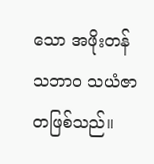သော အဖိုးတန်သဘာဝ သယံဇာတဖြစ်သည်။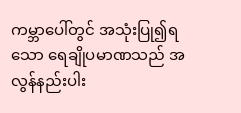ကမ္ဘာပေါ်တွင် အသုံးပြု၍ရသော ရေချိုပမာဏသည် အလွန်နည်းပါး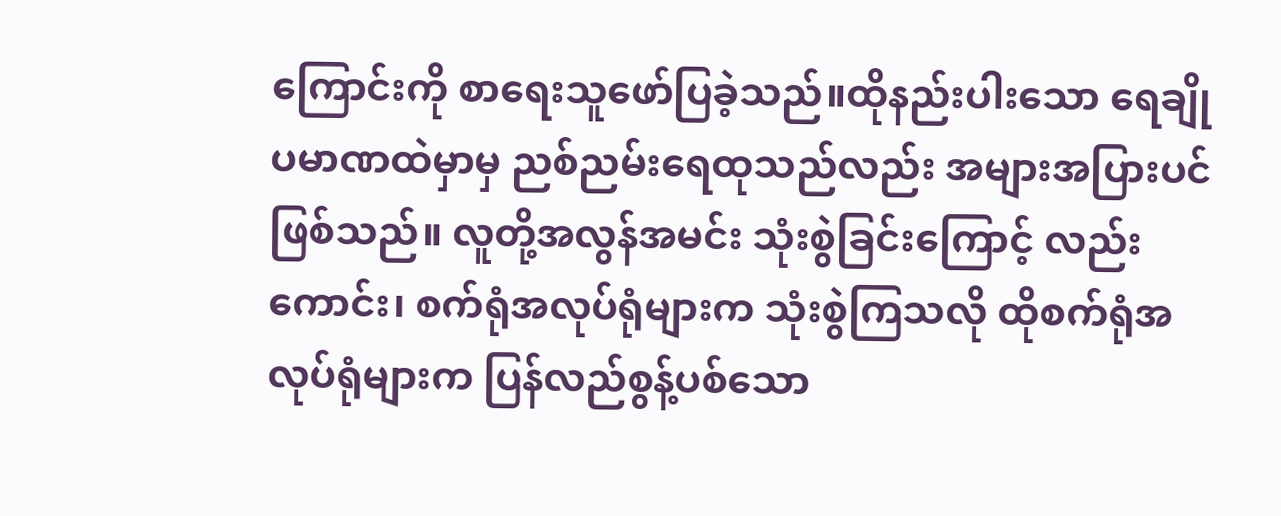ကြောင်းကို စာရေးသူဖော်ပြခဲ့သည်။ထိုနည်းပါးသော ရေချိုပမာဏထဲမှာမှ ညစ်ညမ်းရေထုသည်လည်း အများအပြားပင်ဖြစ်သည်။ လူတို့အလွန်အမင်း သုံးစွဲခြင်းကြောင့် လည်းကောင်း၊ စက်ရုံအလုပ်ရုံများက သုံးစွဲကြသလို ထိုစက်ရုံအလုပ်ရုံများက ပြန်လည်စွန့်ပစ်သော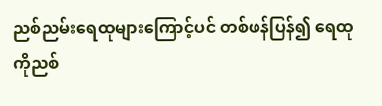ညစ်ညမ်းရေထုများကြောင့်ပင် တစ်ဖန်ပြန်၍ ရေထုကိုညစ်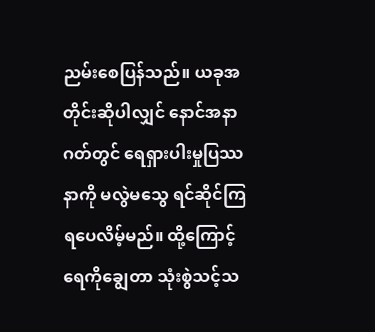ညမ်းစေပြန်သည်။ ယခုအတိုင်းဆိုပါလျှင် နောင်အနာဂတ်တွင် ရေရှားပါးမှုပြဿနာကို မလွဲမသွေ ရင်ဆိုင်ကြရပေလိမ့်မည်။ ထို့ကြောင့် ရေကိုချွေတာ သုံးစွဲသင့်သ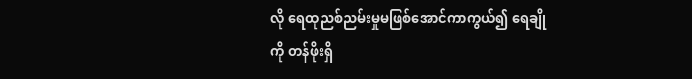လို ရေထုညစ်ညမ်းမှုမဖြစ်အောင်ကာကွယ်၍ ရေချိုကို တန်ဖိုးရှိ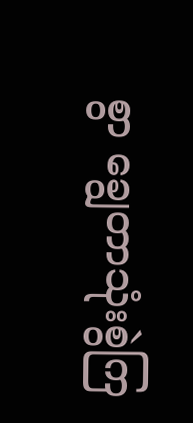စွာ ချွေတာသုံးစွဲကြ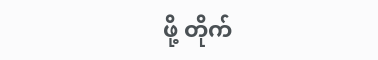ဖို့ တိုက်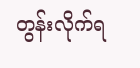တွန်းလိုက်ရ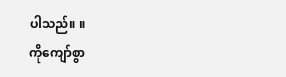ပါသည်။ ။
ကိုကျော်စွာ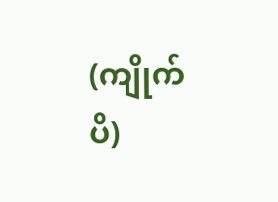(ကျိုက်ပိ)